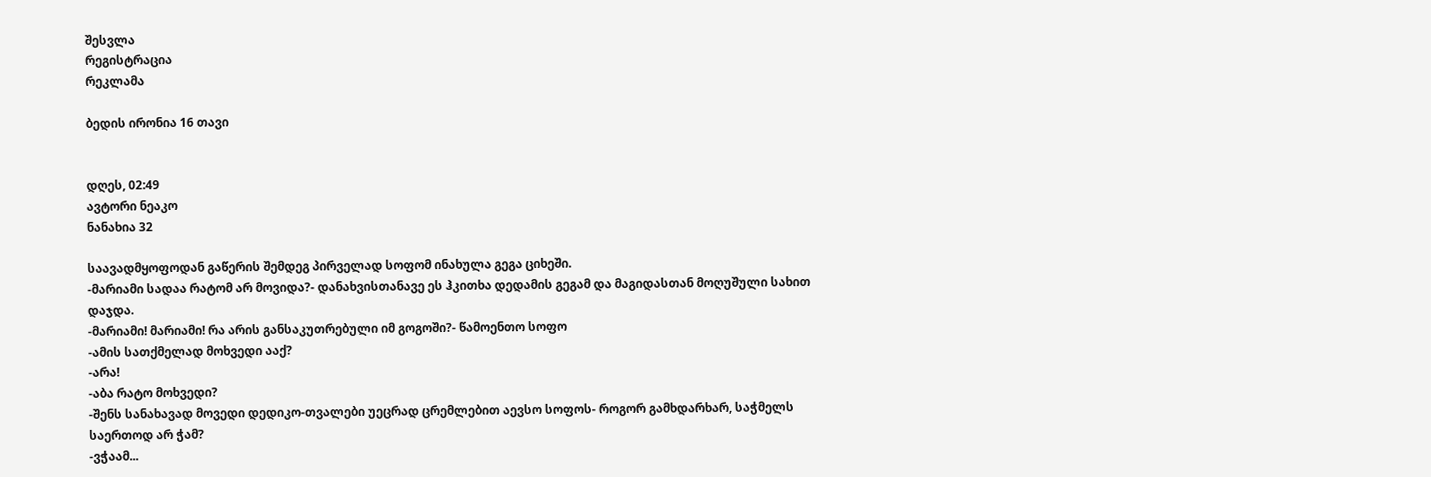შესვლა
რეგისტრაცია
რეკლამა

ბედის ირონია 16 თავი


დღეს, 02:49
ავტორი ნეაკო
ნანახია 32

საავადმყოფოდან გაწერის შემდეგ პირველად სოფომ ინახულა გეგა ციხეში.
-მარიამი სადაა რატომ არ მოვიდა?- დანახვისთანავე ეს ჰკითხა დედამის გეგამ და მაგიდასთან მოღუშული სახით დაჯდა.
-მარიამი! მარიამი! რა არის განსაკუთრებული იმ გოგოში?- წამოენთო სოფო
-ამის სათქმელად მოხვედი ააქ?
-არა!
-აბა რატო მოხვედი?
-შენს სანახავად მოვედი დედიკო-თვალები უეცრად ცრემლებით აევსო სოფოს- როგორ გამხდარხარ, საჭმელს საერთოდ არ ჭამ?
-ვჭაამ...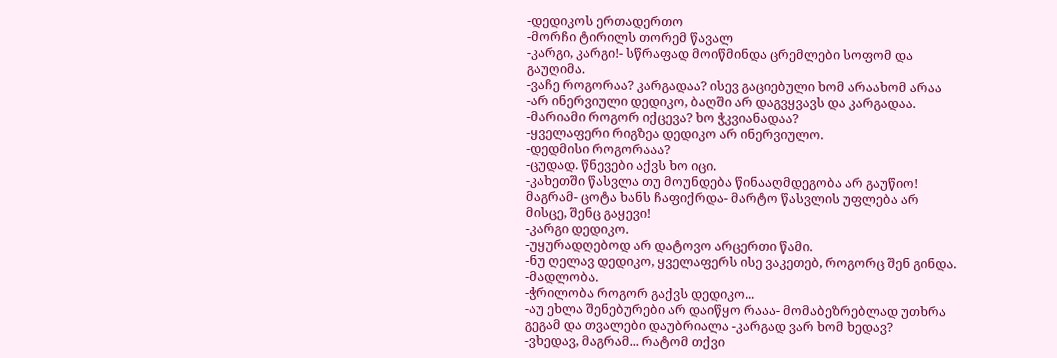-დედიკოს ერთადერთო
-მორჩი ტირილს თორემ წავალ
-კარგი, კარგი!- სწრაფად მოიწმინდა ცრემლები სოფომ და გაუღიმა.
-ვაჩე როგორაა? კარგადაა? ისევ გაციებული ხომ არაახომ არაა
-არ ინერვიული დედიკო, ბაღში არ დაგვყვავს და კარგადაა.
-მარიამი როგორ იქცევა? ხო ჭკვიანადაა?
-ყველაფერი რიგზეა დედიკო არ ინერვიულო.
-დედმისი როგორააა?
-ცუდად. წნევები აქვს ხო იცი.
-კახეთში წასვლა თუ მოუნდება წინააღმდეგობა არ გაუწიო! მაგრამ- ცოტა ხანს ჩაფიქრდა- მარტო წასვლის უფლება არ მისცე, შენც გაყევი!
-კარგი დედიკო.
-უყურადღებოდ არ დატოვო არცერთი წამი.
-ნუ ღელავ დედიკო, ყველაფერს ისე ვაკეთებ, როგორც შენ გინდა.
-მადლობა.
-ჭრილობა როგორ გაქვს დედიკო...
-აუ ეხლა შენებურები არ დაიწყო რააა- მომაბეზრებლად უთხრა გეგამ და თვალები დაუბრიალა -კარგად ვარ ხომ ხედავ?
-ვხედავ, მაგრამ... რატომ თქვი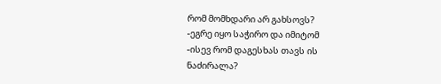რომ მომხდარი არ გახსოვს?
-ეგრე იყო საჭირო და იმიტომ
-ისევ რომ დაგესხას თავს ის ნაძირალა?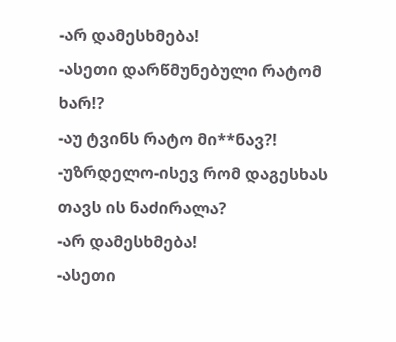-არ დამესხმება!
-ასეთი დარწმუნებული რატომ ხარ!?
-აუ ტვინს რატო მი**ნავ?!
-უზრდელო-ისევ რომ დაგესხას თავს ის ნაძირალა?
-არ დამესხმება!
-ასეთი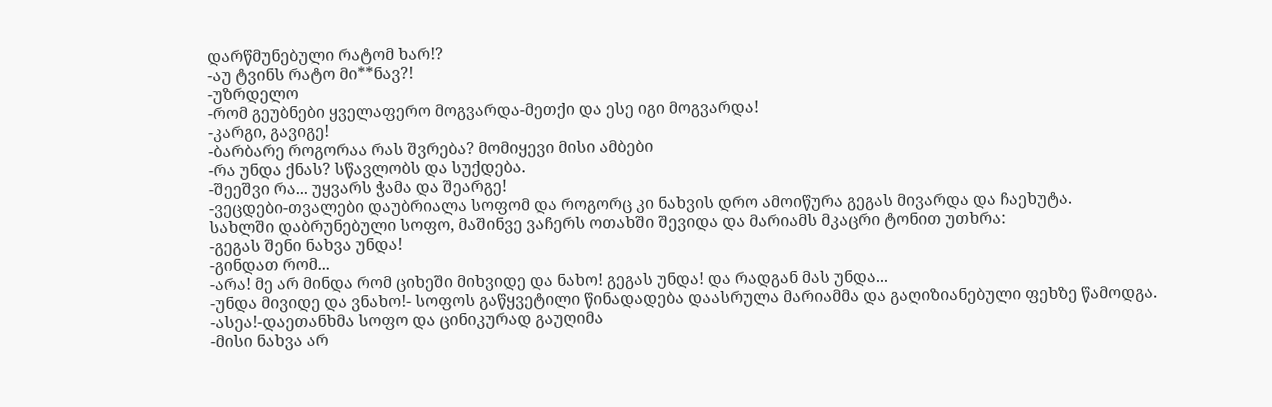დარწმუნებული რატომ ხარ!?
-აუ ტვინს რატო მი**ნავ?!
-უზრდელო
-რომ გეუბნები ყველაფერო მოგვარდა-მეთქი და ესე იგი მოგვარდა!
-კარგი, გავიგე!
-ბარბარე როგორაა რას შვრება? მომიყევი მისი ამბები
-რა უნდა ქნას? სწავლობს და სუქდება.
-შეეშვი რა... უყვარს ჭამა და შეარგე!
-ვეცდები-თვალები დაუბრიალა სოფომ და როგორც კი ნახვის დრო ამოიწურა გეგას მივარდა და ჩაეხუტა.
სახლში დაბრუნებული სოფო, მაშინვე ვაჩერს ოთახში შევიდა და მარიამს მკაცრი ტონით უთხრა:
-გეგას შენი ნახვა უნდა!
-გინდათ რომ...
-არა! მე არ მინდა რომ ციხეში მიხვიდე და ნახო! გეგას უნდა! და რადგან მას უნდა...
-უნდა მივიდე და ვნახო!- სოფოს გაწყვეტილი წინადადება დაასრულა მარიამმა და გაღიზიანებული ფეხზე წამოდგა.
-ასეა!-დაეთანხმა სოფო და ცინიკურად გაუღიმა
-მისი ნახვა არ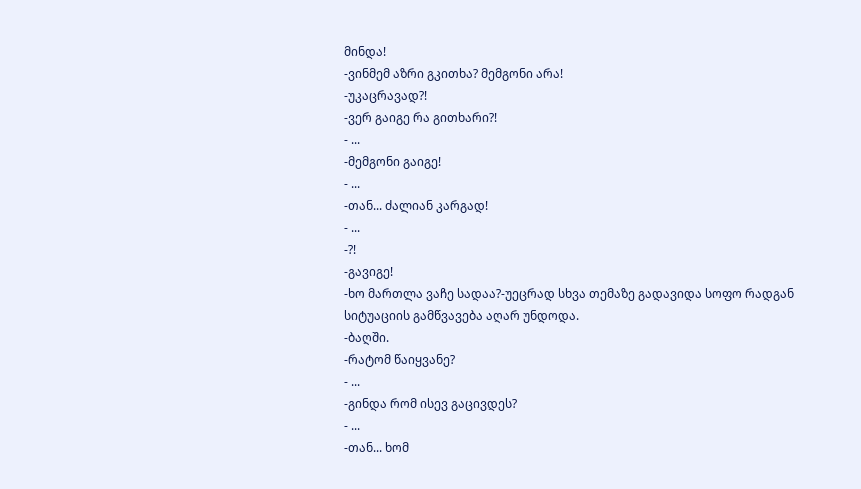მინდა!
-ვინმემ აზრი გკითხა? მემგონი არა!
-უკაცრავად?!
-ვერ გაიგე რა გითხარი?!
- ...
-მემგონი გაიგე!
- ...
-თან... ძალიან კარგად!
- ...
-?!
-გავიგე!
-ხო მართლა ვაჩე სადაა?-უეცრად სხვა თემაზე გადავიდა სოფო რადგან სიტუაციის გამწვავება აღარ უნდოდა.
-ბაღში.
-რატომ წაიყვანე?
- ...
-გინდა რომ ისევ გაცივდეს?
- ...
-თან... ხომ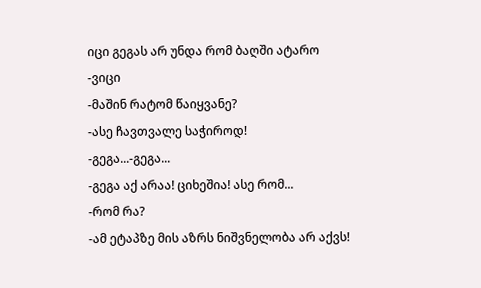იცი გეგას არ უნდა რომ ბაღში ატარო
-ვიცი
-მაშინ რატომ წაიყვანე?
-ასე ჩავთვალე საჭიროდ!
-გეგა...-გეგა...
-გეგა აქ არაა! ციხეშია! ასე რომ...
-რომ რა?
-ამ ეტაპზე მის აზრს ნიშვნელობა არ აქვს!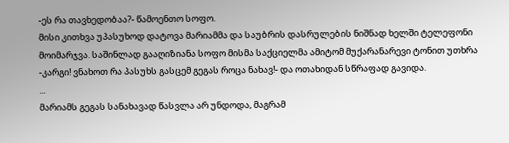-ეს რა თავხედობაა?- წამოენთო სოფო.
მისი კითხვა უპასუხოდ დატოვა მარიამმა და საუბრის დასრულების ნიშნად ხელში ტელეფონი მოიმარჯვა. საშინლად გააღიზიანა სოფო მისმა საქციელმა ამიტომ მუქარანარევი ტონით უთხრა
-კარგი! ვნახოთ რა პასუხს გასცემ გეგას როცა ნახავ!- და ოთახიდან სწრაფად გავიდა.
...
მარიამს გეგას სანახავად წასვლა არ უნდოდა, მაგრამ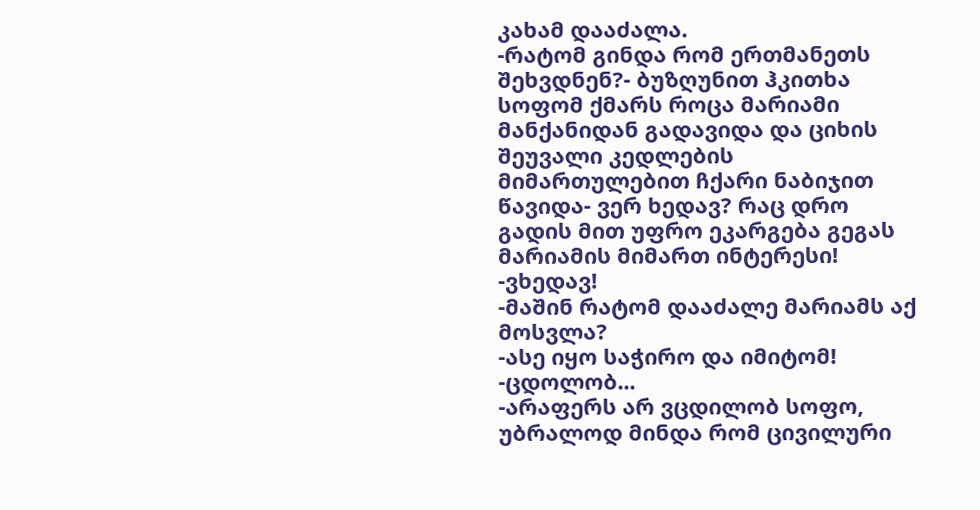კახამ დააძალა.
-რატომ გინდა რომ ერთმანეთს შეხვდნენ?- ბუზღუნით ჰკითხა სოფომ ქმარს როცა მარიამი მანქანიდან გადავიდა და ციხის შეუვალი კედლების მიმართულებით ჩქარი ნაბიჯით წავიდა- ვერ ხედავ? რაც დრო გადის მით უფრო ეკარგება გეგას მარიამის მიმართ ინტერესი!
-ვხედავ!
-მაშინ რატომ დააძალე მარიამს აქ მოსვლა?
-ასე იყო საჭირო და იმიტომ!
-ცდოლობ...
-არაფერს არ ვცდილობ სოფო, უბრალოდ მინდა რომ ცივილური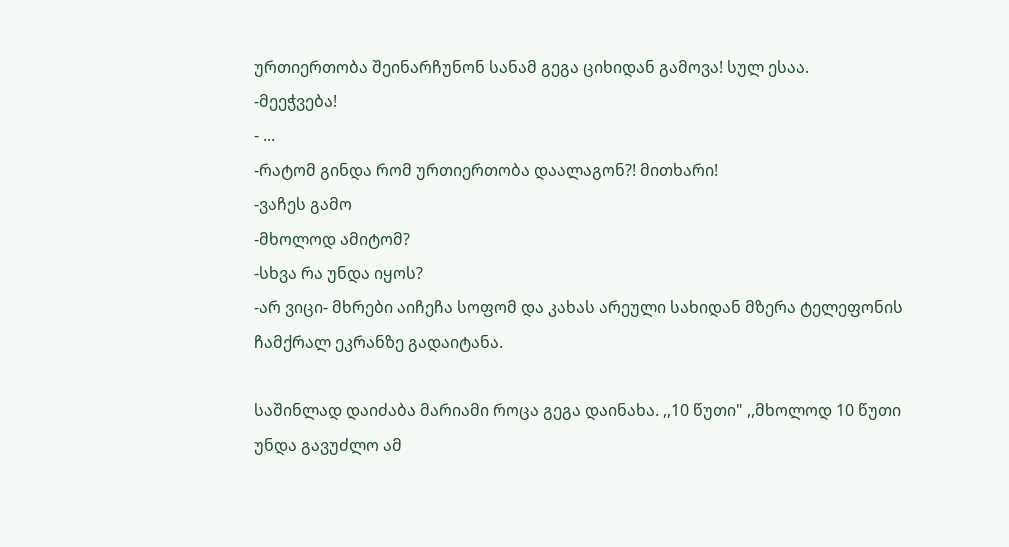ურთიერთობა შეინარჩუნონ სანამ გეგა ციხიდან გამოვა! სულ ესაა.
-მეეჭვება!
- ...
-რატომ გინდა რომ ურთიერთობა დაალაგონ?! მითხარი!
-ვაჩეს გამო
-მხოლოდ ამიტომ?
-სხვა რა უნდა იყოს?
-არ ვიცი- მხრები აიჩეჩა სოფომ და კახას არეული სახიდან მზერა ტელეფონის ჩამქრალ ეკრანზე გადაიტანა.

საშინლად დაიძაბა მარიამი როცა გეგა დაინახა. ,,10 წუთი" ,,მხოლოდ 10 წუთი უნდა გავუძლო ამ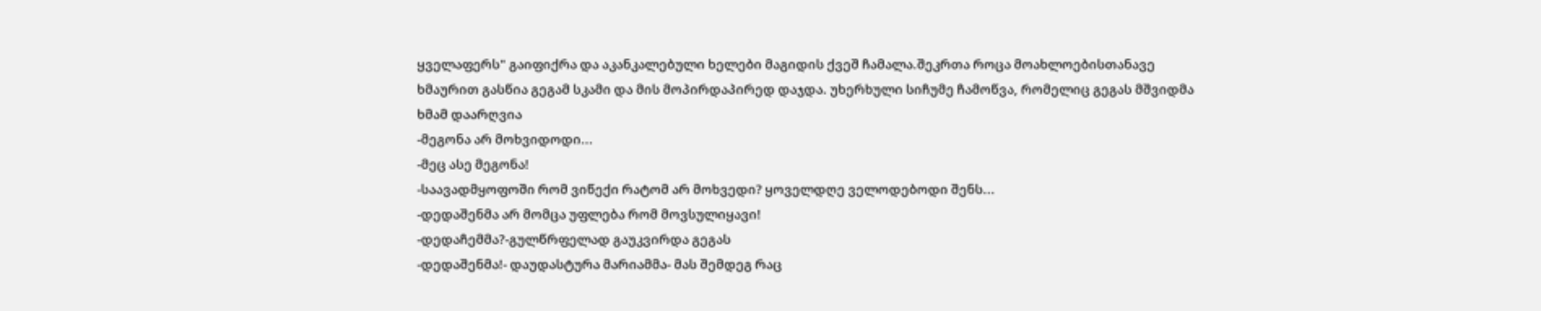ყველაფერს" გაიფიქრა და აკანკალებული ხელები მაგიდის ქვეშ ჩამალა.შეკრთა როცა მოახლოებისთანავე ხმაურით გასწია გეგამ სკამი და მის მოპირდაპირედ დაჯდა. უხერხული სიჩუმე ჩამოწვა, რომელიც გეგას მშვიდმა ხმამ დაარღვია
-მეგონა არ მოხვიდოდი...
-მეც ასე მეგონა!
-საავადმყოფოში რომ ვიწექი რატომ არ მოხვედი? ყოველდღე ველოდებოდი შენს...
-დედაშენმა არ მომცა უფლება რომ მოვსულიყავი!
-დედაჩემმა?-გულწრფელად გაუკვირდა გეგას
-დედაშენმა!- დაუდასტურა მარიამმა- მას შემდეგ რაც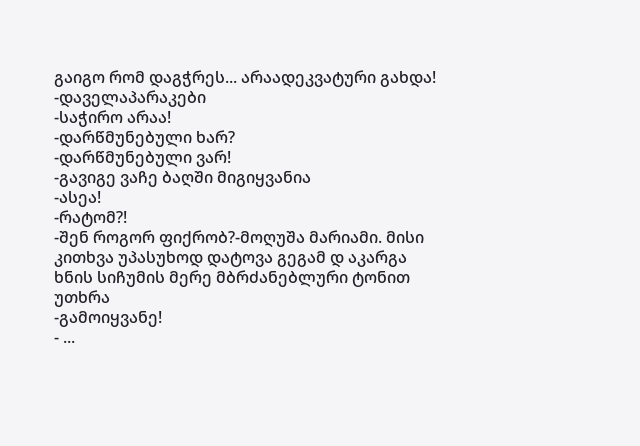გაიგო რომ დაგჭრეს... არაადეკვატური გახდა!
-დაველაპარაკები
-საჭირო არაა!
-დარწმუნებული ხარ?
-დარწმუნებული ვარ!
-გავიგე ვაჩე ბაღში მიგიყვანია
-ასეა!
-რატომ?!
-შენ როგორ ფიქრობ?-მოღუშა მარიამი. მისი კითხვა უპასუხოდ დატოვა გეგამ დ აკარგა ხნის სიჩუმის მერე მბრძანებლური ტონით უთხრა
-გამოიყვანე!
- ...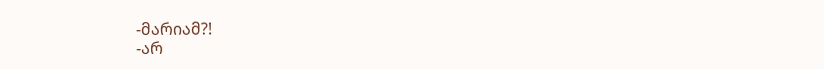-მარიამ?!
-არ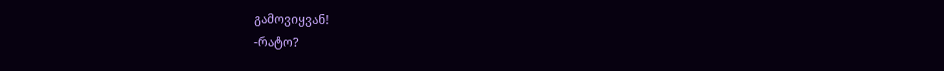გამოვიყვან!
-რატო?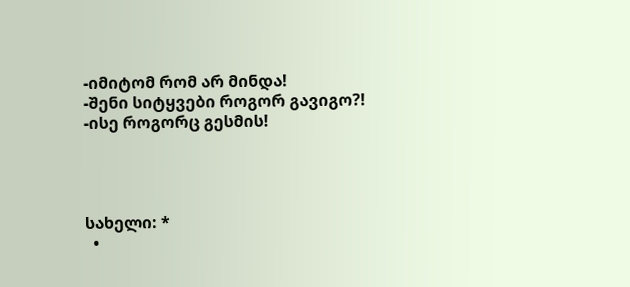-იმიტომ რომ არ მინდა!
-შენი სიტყვები როგორ გავიგო?!
-ისე როგორც გესმის!




სახელი: *
  •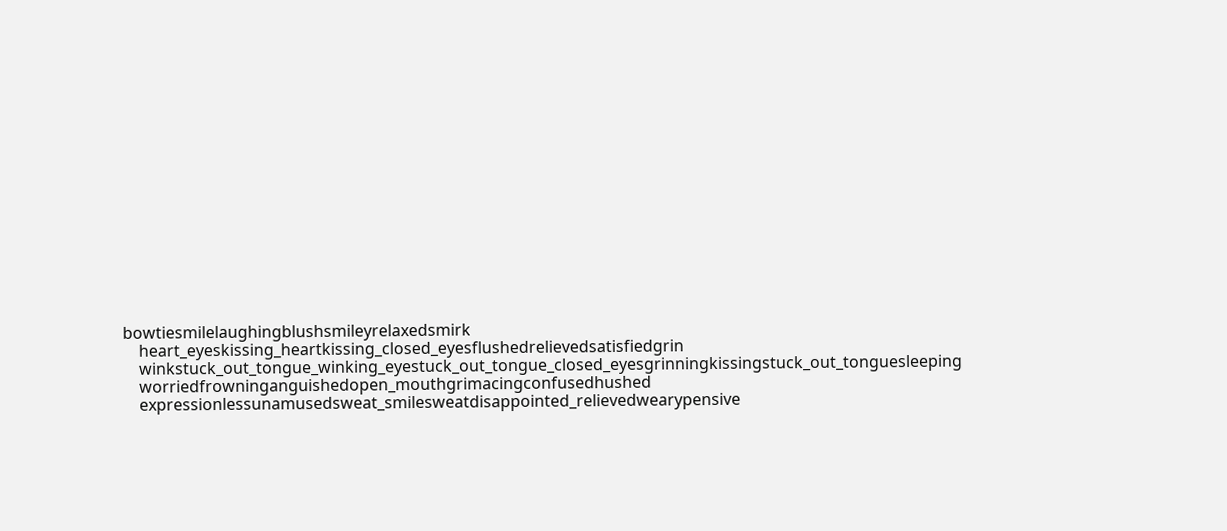bowtiesmilelaughingblushsmileyrelaxedsmirk
    heart_eyeskissing_heartkissing_closed_eyesflushedrelievedsatisfiedgrin
    winkstuck_out_tongue_winking_eyestuck_out_tongue_closed_eyesgrinningkissingstuck_out_tonguesleeping
    worriedfrowninganguishedopen_mouthgrimacingconfusedhushed
    expressionlessunamusedsweat_smilesweatdisappointed_relievedwearypensive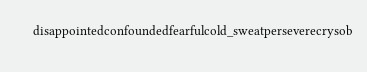disappointedconfoundedfearfulcold_sweatperseverecrysob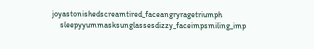joyastonishedscreamtired_faceangryragetriumph
    sleepyyummasksunglassesdizzy_faceimpsmiling_imp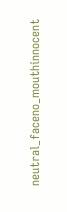neutral_faceno_mouthinnocent